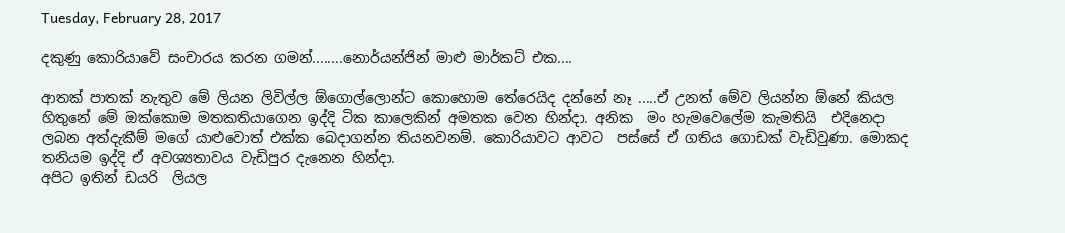Tuesday, February 28, 2017

දකුණු කොරියාවේ සංචාරය කරන ගමන්........නොර්යන්ජින් මාළු මාර්කට් එක....

ආතක් පාතක් නැතුව මේ ලියන ලිවිල්ල ඕගොල්ලොන්ට කොහොම තේරෙයිද දන්නේ නෑ .....ඒ උනත් මේව ලියන්න ඕනේ කියල හිතුනේ මේ ඔක්කොම මතකතියාගෙන ඉද්දි ටික කාලෙකින් අමතක වෙන හින්දා. අනික  මං හැමවෙලේම කැමතියි  එදිනෙදා  ලබන අත්දැකීම් මගේ යාළුවොත් එක්ක බෙදාගන්න තියනවනම්. කොරියාවට ආවට  පස්සේ ඒ ගතිය ගොඩක් වැඩිවුණා. මොකද තනියම ඉද්දි ඒ අවශ්‍යතාවය වැඩිපුර දැනෙන හින්දා.
අපිට ඉතින් ඩයරි  ලියල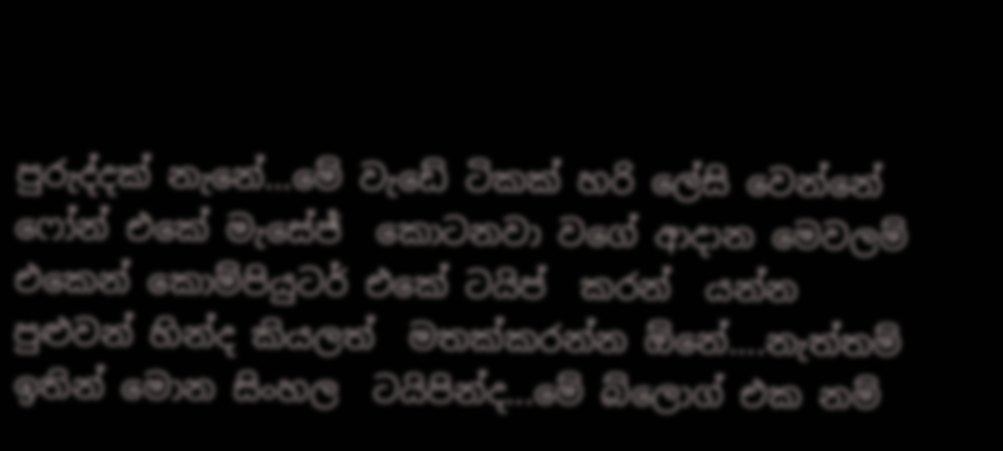පුරුද්දක් නැනේ...මේ වැඩේ ටිකක් හරි ලේසි වෙන්නේ  ෆෝන් එකේ මැසේජ්  කොටනවා වගේ ආදාන මෙවලම්   එකෙන් කොම්පියුටර් එකේ ටයිප්  කරන්  යන්න පුළුවන් හින්ද කියලත්  මතක්කරන්න ඕනේ....නැත්තම්  ඉතින් මොන සිංහල  ටයිපින්ද...මේ බ්ලොග් එක නම්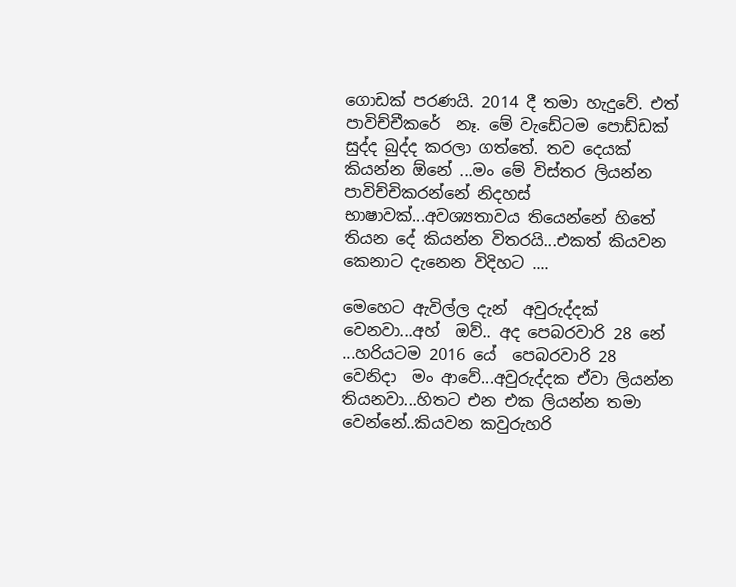ගොඩක් පරණයි. 2014 දී තමා හැදුවේ. එත් පාවිච්චීකරේ  නෑ. මේ වැඩේටම පොඩ්ඩක් සුද්ද බුද්ද කරලා ගත්තේ. තව දෙයක් කියන්න ඕනේ ...මං මේ විස්තර ලියන්න පාවිච්චිකරන්නේ නිදහස් භාෂාවක්...අවශ්‍යතාවය තියෙන්නේ හිතේ තියන දේ කියන්න විතරයි...එකත් කියවන කෙනාට දැනෙන විදිහට ....

මෙහෙට ඇවිල්ල දැන්  අවුරුද්දක්  වෙනවා...අහ්  ඔව්.. අද පෙබරවාරි 28 නේ ...හරියටම 2016 යේ  පෙබරවාරි 28 වෙනිදා  මං ආවේ...අවුරුද්දක ඒවා ලියන්න තියනවා...හිතට එන එක ලියන්න තමා  වෙන්නේ..කියවන කවුරුහරි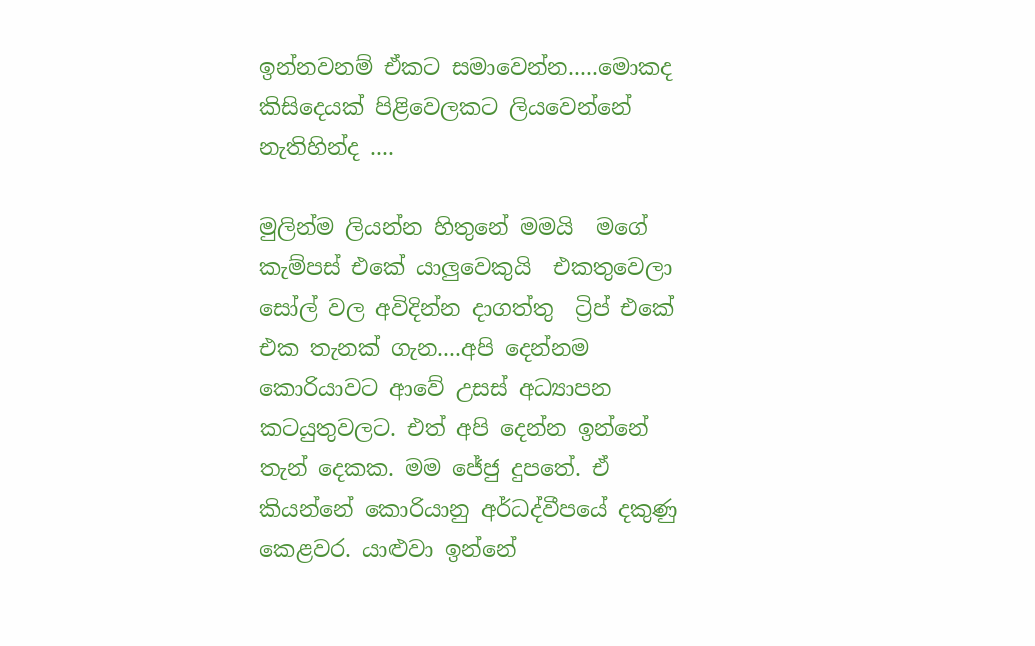ඉන්නවනම් ඒකට සමාවෙන්න.....මොකද කිසිදෙයක් පිළිවෙලකට ලියවෙන්නේ නැතිහින්ද ....

මුලින්ම ලියන්න හිතුනේ මමයි  මගේ කැම්පස් එකේ යාලුවෙකුයි  එකතුවෙලා සෝල් වල අවිදින්න දාගත්තු  ට්‍රිප් එකේ එක තැනක් ගැන....අපි දෙන්නම කොරියාවට ආවේ උසස් අධ්‍යාපන කටයුතුවලට. එත් අපි දෙන්න ඉන්නේ තැන් දෙකක. මම ජේජු දුපතේ. ඒ කියන්නේ කොරියානු අර්ධද්වීපයේ දකුණු කෙළවර. යාළුවා ඉන්නේ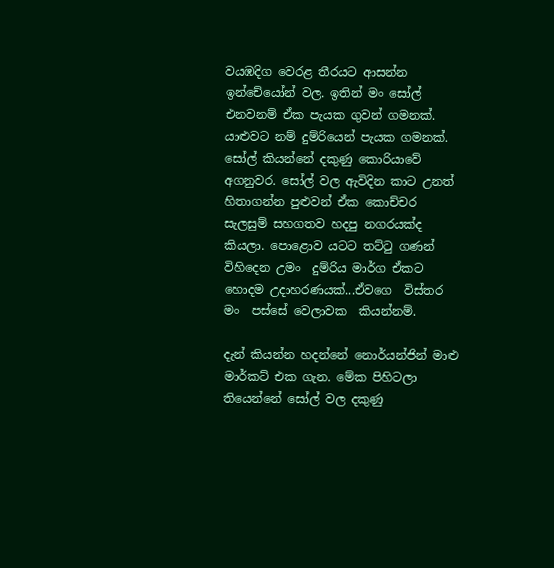වයඹදිග වෙරළ තීරයට ආසන්න ඉන්චේයෝන් වල. ඉතින් මං සෝල් එනවනම් ඒක පැයක ගුවන් ගමනක්. යාළුවට නම් දුම්රියෙන් පැයක ගමනක්. සෝල් කියන්නේ දකුණු කොරියාවේ අගනුවර. සෝල් වල ඇවිදින කාට උනත් හිතාගන්න පුළුවන් ඒක කොච්චර සැලසුම් සහගතව හදපු නගරයක්ද කියලා. පොළොව යටට තට්ටු ගණන් විහිදෙන උමං  දුම්රිය මාර්ග ඒකට හොදම උදාහරණයක්...ඒවගෙ  විස්තර මං  පස්සේ වෙලාවක  කියන්නම්.

දැන් කියන්න හදන්නේ නොර්යන්ජින් මාළු මාර්කට් එක ගැන. මේක පිහිටලා තියෙන්නේ සෝල් වල දකුණු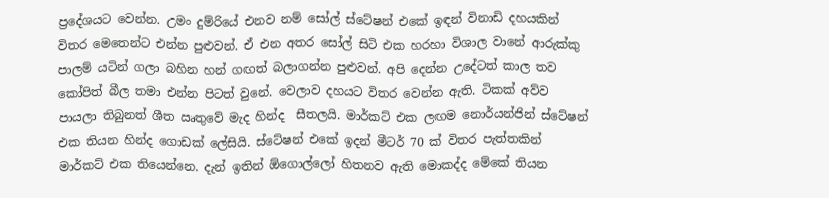ප්‍රදේශයට වෙන්න. උමං දුම්රියේ එනව නම් සෝල් ස්ටේෂන් එකේ ඉඳන් විනාඩි දහයකින් විතර මෙතෙන්ට එන්න පුළුවන්. ඒ එන අතර සෝල් සිටි එක හරහා විශාල වානේ ආරුක්කු පාලම් යටින් ගලා බහින හන් ගඟත් බලාගන්න පුළුවන්. අපි දෙන්න උදේටත් කාල තව කෝපිත් බීල තමා එන්න පිටත් වුනේ. වෙලාව දහයට විතර වෙන්න ඇති. ටිකක් අව්ව පායලා තිබුනත් ශීත ඍතුවේ මැද හින්ද  සීතලයි. මාර්කට් එක ලඟම නොර්යන්ජින් ස්ටේෂන් එක තියන හින්ද ගොඩක් ලේසියි. ස්ටේෂන් එකේ ඉදන් මීටර් 70 ක් විතර පැත්තකින් මාර්කට් එක තියෙන්නෙ. දැන් ඉතින් ඕගොල්ලෝ හිතනව ඇති මොකද්ද මේකේ තියන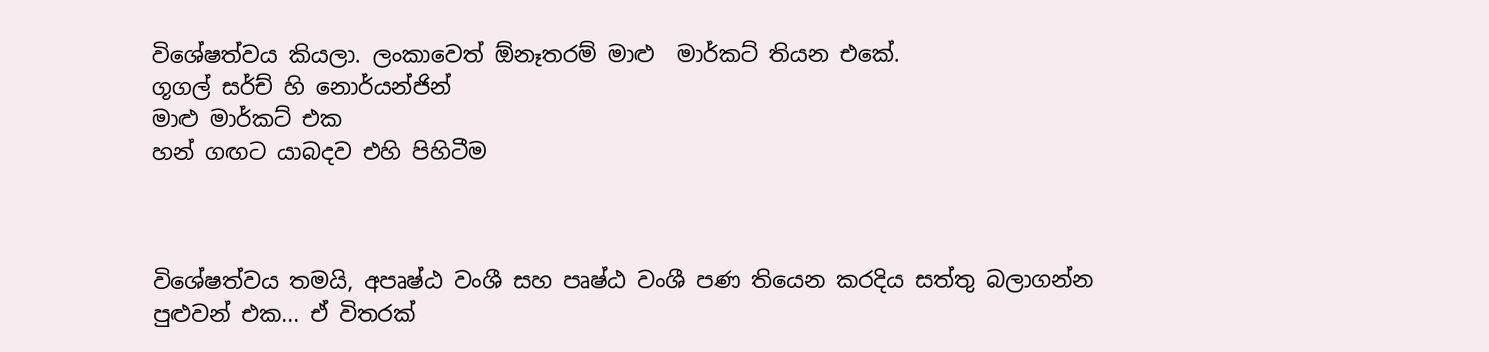විශේෂත්වය කියලා. ලංකාවෙත් ඕනෑතරම් මාළු  මාර්කට් තියන එකේ.
ගූගල් සර්ච් හි නොර්යන්ජින්
මාළු මාර්කට් එක
හන් ගඟට යාබදව එහි පිහිටීම



විශේෂත්වය තමයි, අපෘෂ්ඨ වංශී සහ පෘෂ්ඨ වංශී පණ තියෙන කරදිය සත්තු බලාගන්න පුළුවන් එක... ඒ විතරක්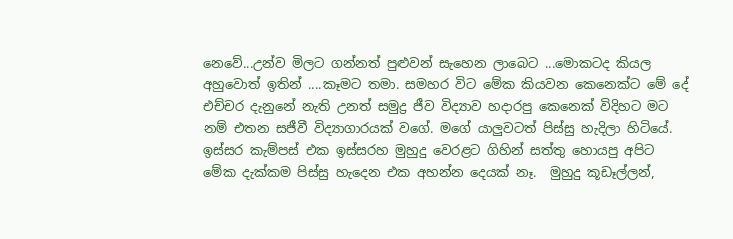නෙවේ...උන්ව මිලට ගන්නත් පුළුවන් සැහෙන ලාබෙට ...මොකටද කියල අහුවොත් ඉතින් ....කෑමට තමා. සමහර විට මේක කියවන කෙනෙක්ට මේ දේ එච්චර දැනුනේ නැති උනත් සමුද්‍ර ජීව විද්‍යාව හදාරපු කෙනෙක් විදිහට මට නම් එතන සජීවී විද්‍යාගාරයක් වගේ. මගේ යාලුවටත් පිස්සු හැදිලා හිටියේ. ඉස්සර කැම්පස් එක ඉස්සරහ මුහුදු වෙරළට ගිහින් සත්තු හොයපු අපිට මේක දැක්කම පිස්සු හැදෙන එක අහන්න දෙයක් නෑ.  මුහුදු කූඩෑල්ලන්,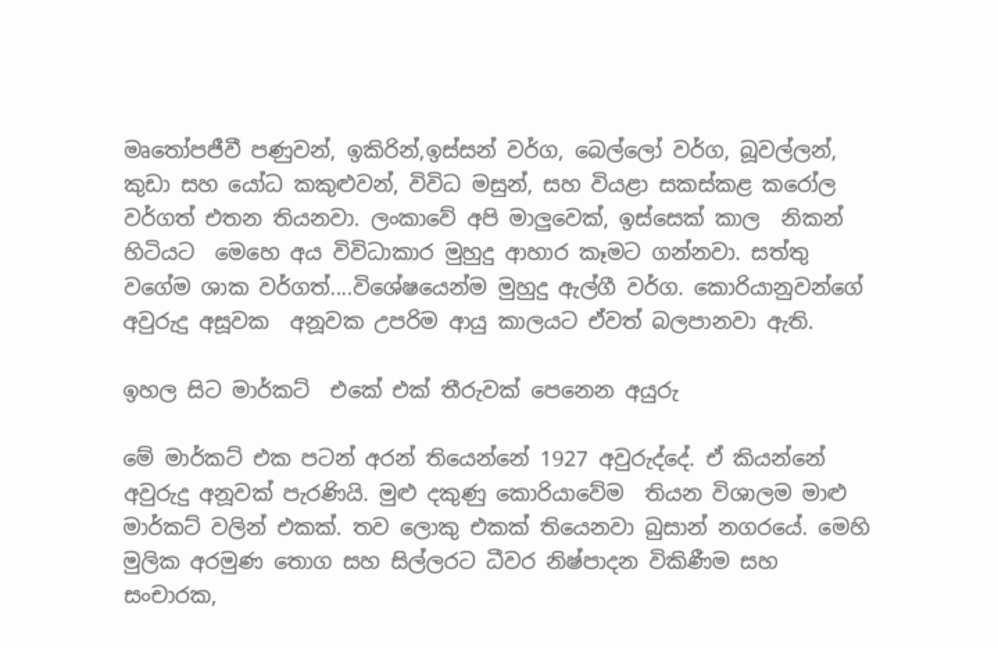මෘතෝපජීවී පණුවන්, ඉකිරින්,ඉස්සන් වර්ග, බෙල්ලෝ වර්ග, බූවල්ලන්, කුඩා සහ යෝධ කකුළුවන්, විවිධ මසුන්, සහ වියළා සකස්කළ කරෝල වර්ගත් එතන තියනවා. ලංකාවේ අපි මාලුවෙක්, ඉස්සෙක් කාල  නිකන් හිටියට  මෙහෙ අය විවිධාකාර මුහුදු ආහාර කෑමට ගන්නවා. සත්තු වගේම ශාක වර්ගත්....විශේෂයෙන්ම මුහුදු ඇල්ගී වර්ග. කොරියානුවන්ගේ අවුරුදු අසූවක  අනූවක උපරිම ආයු කාලයට ඒවත් බලපානවා ඇති.

ඉහල සිට මාර්කට්  එකේ එක් තීරුවක් පෙනෙන අයුරු

මේ මාර්කට් එක පටන් අරන් තියෙන්නේ 1927 අවුරුද්දේ. ඒ කියන්නේ අවුරුදු අනූවක් පැරණියි. මුළු දකුණු කොරියාවේම  තියන විශාලම මාළු මාර්කට් වලින් එකක්. තව ලොකු එකක් තියෙනවා බුසාන් නගරයේ. මෙහි මුලික අරමුණ තොග සහ සිල්ලරට ධීවර නිෂ්පාදන විකිණීම සහ සංචාරක,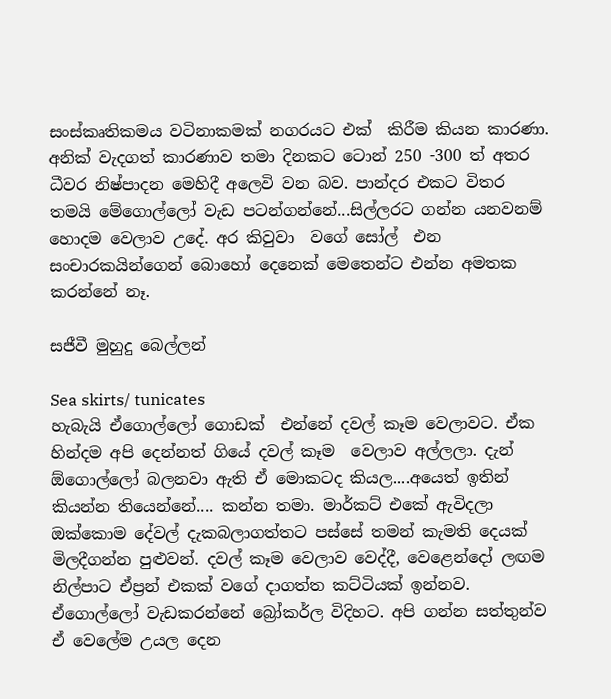සංස්කෘතිකමය වටිනාකමක් නගරයට එක්  කිරීම කියන කාරණා. අනික් වැදගත් කාරණාව තමා දිනකට ටොන් 250 -300 ත් අතර ධීවර නිෂ්පාදන මෙහිදී අලෙවි වන බව. පාන්දර එකට විතර තමයි මේගොල්ලෝ වැඩ පටන්ගන්නේ...සිල්ලරට ගන්න යනවනම් හොදම වෙලාව උදේ. අර කිවුවා  වගේ සෝල්  එන සංචාරකයින්ගෙන් බොහෝ දෙනෙක් මෙතෙන්ට එන්න අමතක කරන්නේ නෑ.

සජීවී මුහුදු බෙල්ලන්

Sea skirts/ tunicates
හැබැයි ඒගොල්ලෝ ගොඩක්  එන්නේ දවල් කෑම වෙලාවට. ඒක හින්දම අපි දෙන්නත් ගියේ දවල් කෑම  වෙලාව අල්ලලා. දැන් ඕගොල්ලෝ බලනවා ඇති ඒ මොකටද කියල....අයෙත් ඉතින් කියන්න තියෙන්නේ.... කන්න තමා. මාර්කට් එකේ ඇවිදලා ඔක්කොම දේවල් දැකබලාගත්තට පස්සේ තමන් කැමති දෙයක් මිලදීගන්න පුළුවන්. දවල් කෑම වෙලාව වෙද්දී, වෙළෙන්දෝ ලඟම නිල්පාට ඒප්‍රන් එකක් වගේ දාගත්ත කට්ටියක් ඉන්නව. ඒගොල්ලෝ වැඩකරන්නේ බ්‍රෝකර්ල විදිහට. අපි ගන්න සත්තුන්ව ඒ වෙලේම උයල දෙන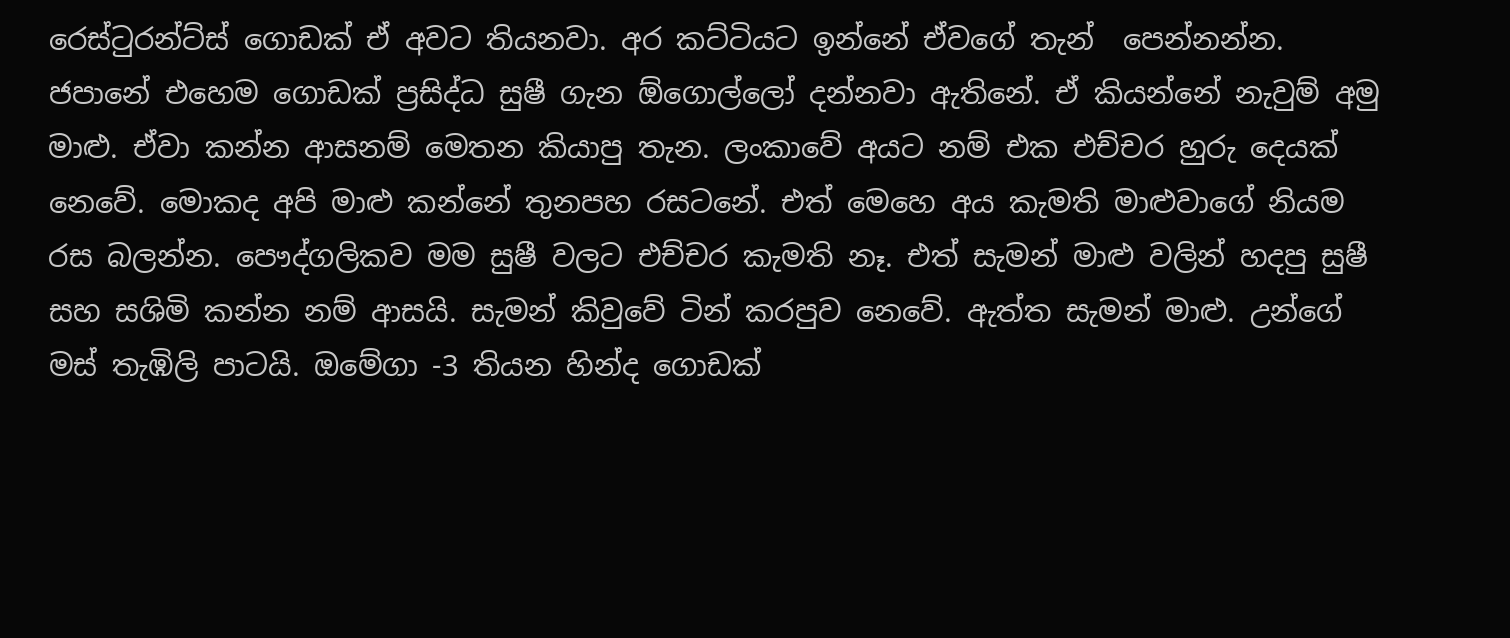රෙස්ටුරන්ට්ස් ගොඩක් ඒ අවට තියනවා. අර කට්ටියට ඉන්නේ ඒවගේ තැන්  පෙන්නන්න.
ජපානේ එහෙම ගොඩක් ප්‍රසිද්ධ සුෂී ගැන ඕගොල්ලෝ දන්නවා ඇතිනේ. ඒ කියන්නේ නැවුම් අමු මාළු. ඒවා කන්න ආසනම් මෙතන කියාපු තැන. ලංකාවේ අයට නම් එක එච්චර හුරු දෙයක් නෙවේ. මොකද අපි මාළු කන්නේ තුනපහ රසටනේ. එත් මෙහෙ අය කැමති මාළුවාගේ නියම රස බලන්න. පෞද්ගලිකව මම සුෂී වලට එච්චර කැමති නෑ. එත් සැමන් මාළු වලින් හදපු සුෂී සහ සශිමි කන්න නම් ආසයි. සැමන් කිවුවේ ටින් කරපුව නෙවේ. ඇත්ත සැමන් මාළු. උන්ගේ මස් තැඹිලි පාටයි. ඔමේගා -3 තියන හින්ද ගොඩක්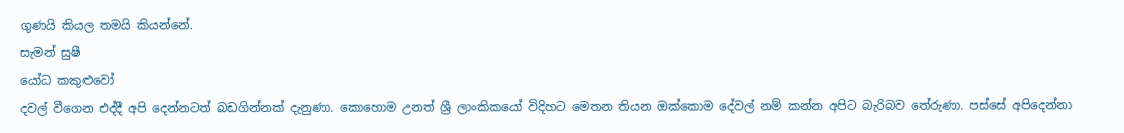ගුණයි කියල තමයි කියන්නේ.
සැමන් සුෂී
යෝධ කකුළුවෝ
දවල් වීගෙන එද්දී අපි දෙන්නටත් බඩගින්නක් දැනුණා. කොහොම උනත් ශ්‍රී ලාංකිකයෝ විදිහට මෙතන තියන ඔක්කොම දේවල් නම් කන්න අපිට බැරිබව තේරුණා. පස්සේ අපිදෙන්නා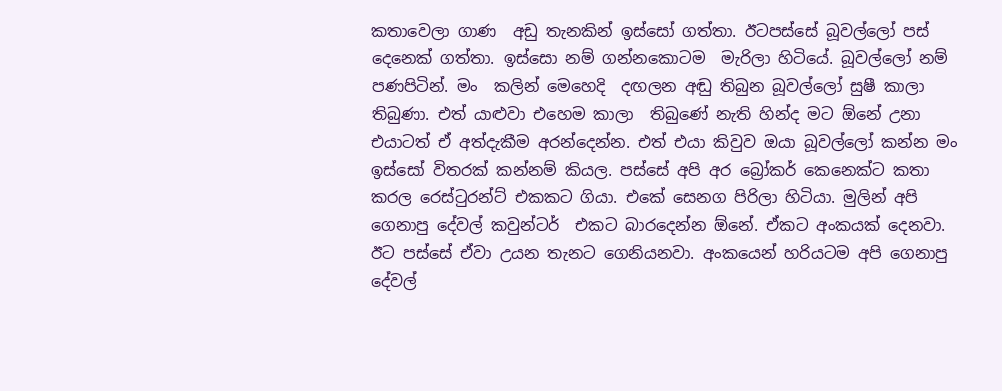කතාවෙලා ගාණ  අඩු තැනකින් ඉස්සෝ ගත්තා. ඊටපස්සේ බූවල්ලෝ පස් දෙනෙක් ගත්තා. ඉස්සො නම් ගන්නකොටම  මැරිලා හිටියේ. බූවල්ලෝ නම් පණපිටින්. මං  කලින් මෙහෙදි  දඟලන අඬු තිබුන බූවල්ලෝ සුෂී කාලා තිබුණා. එත් යාළුවා එහෙම කාලා  තිබුණේ නැති හින්ද මට ඕනේ උනා එයාටත් ඒ අත්දැකීම අරන්දෙන්න. එත් එයා කිවුව ඔයා බූවල්ලෝ කන්න මං ඉස්සෝ විතරක් කන්නම් කියල. පස්සේ අපි අර බ්‍රෝකර් කෙනෙක්ට කතා කරල රෙස්ටුරන්ට් එකකට ගියා. එකේ සෙනග පිරිලා හිටියා. මුලින් අපි ගෙනාපු දේවල් කවුන්ටර්  එකට බාරදෙන්න ඕනේ. ඒකට අංකයක් දෙනවා. ඊට පස්සේ ඒවා උයන තැනට ගෙනියනවා. අංකයෙන් හරියටම අපි ගෙනාපු දේවල්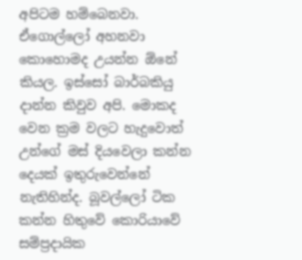අපිටම හම්බෙනවා. ඒගොල්ලෝ අහනවා කොහොමද උයන්න ඕනේ කියල. ඉස්සෝ බාර්බකියු  දාන්න කිවුව අපි. මොකද වෙන ක්‍රම වලට හැදුවොත් උන්ගේ මස් දියවෙලා කන්න දෙයක් ඉතුරුවෙන්නේ නැතිහින්ද. බූවල්ලෝ ටික කන්න හිතුවේ කොරියාවේ සම්ප්‍රදායික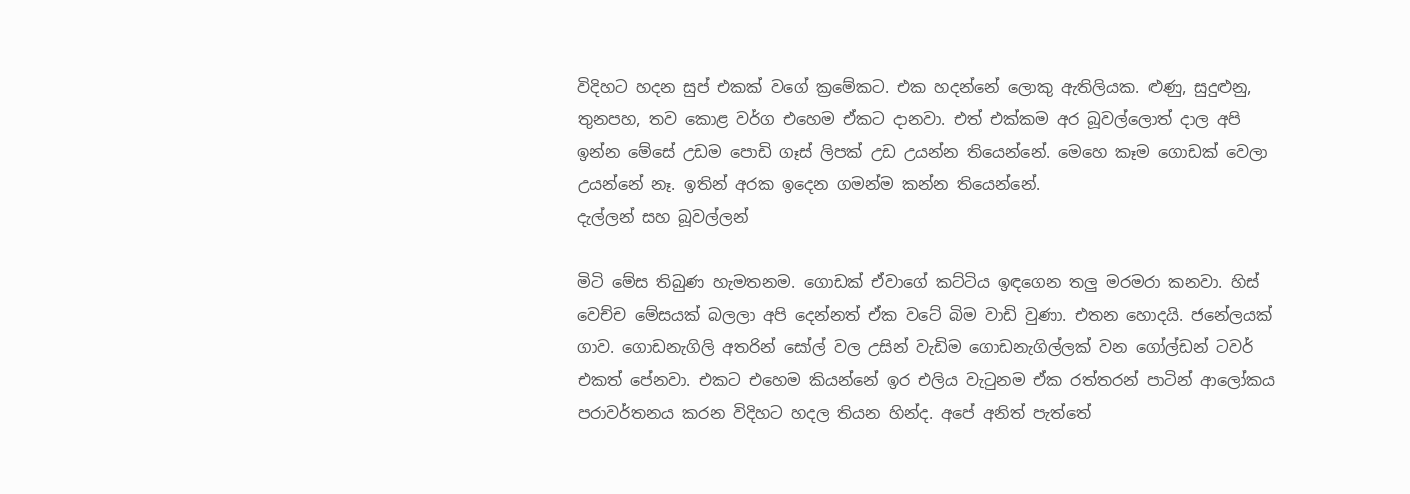විදිහට හදන සුප් එකක් වගේ ක්‍රමේකට. එක හදන්නේ ලොකු ඇතිලියක. ළුණු, සුදුළුනු, තුනපහ, තව කොළ වර්ග එහෙම ඒකට දානවා. එත් එක්කම අර බූවල්ලොත් දාල අපි ඉන්න මේසේ උඩම පොඩි ගෑස් ලිපක් උඩ උයන්න තියෙන්නේ. මෙහෙ කෑම ගොඩක් වෙලා උයන්නේ නෑ. ඉතින් අරක ඉදෙන ගමන්ම කන්න තියෙන්නේ.
දැල්ලන් සහ බූවල්ලන්

මිටි මේස තිබුණ හැමතනම. ගොඩක් ඒවාගේ කට්ටිය ඉඳගෙන තලු මරමරා කනවා. හිස් වෙච්ච මේසයක් බලලා අපි දෙන්නත් ඒක වටේ බිම වාඩි වුණා. එතන හොදයි. ජනේලයක් ගාව. ගොඩනැගිලි අතරින් සෝල් වල උසින් වැඩිම ගොඩනැගිල්ලක් වන ගෝල්ඩන් ටවර් එකත් පේනවා. එකට එහෙම කියන්නේ ඉර එලිය වැටුනම ඒක රත්තරන් පාටින් ආලෝකය පරාවර්තනය කරන විදිහට හදල තියන හින්ද. අපේ අනිත් පැත්තේ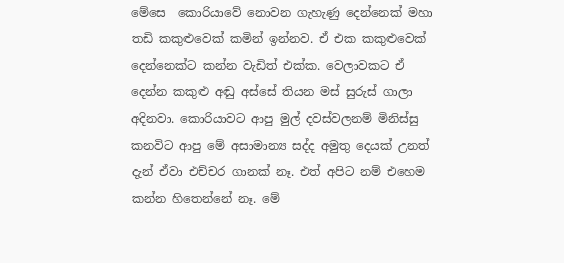මේසෙ  කොරියාවේ නොවන ගැහැණු දෙන්නෙක් මහා තඩි කකුළුවෙක් කමින් ඉන්නව. ඒ එක කකුළුවෙක් දෙන්නෙක්ට කන්න වැඩිත් එක්ක. වෙලාවකට ඒ දෙන්න කකුළු අඬු අස්සේ තියන මස් සුරුස් ගාලා  අදිනවා. කොරියාවට ආපු මුල් දවස්වලනම් මිනිස්සු කනවිට ආපු මේ අසාමාන්‍ය සද්ද අමුතු දෙයක් උනත් දැන් ඒවා එච්චර ගානක් නෑ. එත් අපිට නම් එහෙම කන්න හිතෙන්නේ නෑ. මේ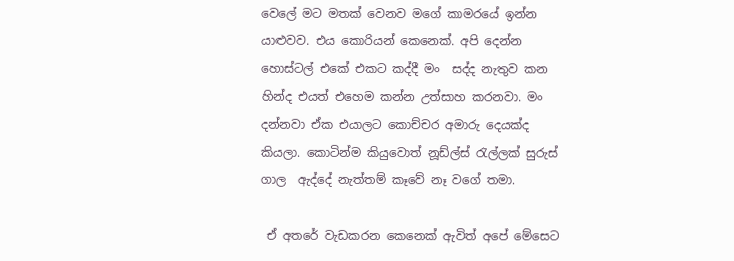වෙලේ මට මතක් වෙනව මගේ කාමරයේ ඉන්න යාළුවව. එය කොරියන් කෙනෙක්. අපි දෙන්න හොස්ටල් එකේ එකට කද්දී මං  සද්ද නැතුව කන හින්ද එයත් එහෙම කන්න උත්සාහ කරනවා. මං දන්නවා ඒක එයාලට කොච්චර අමාරු දෙයක්ද කියලා. කොටින්ම කියුවොත් නූඩ්ල්ස් රැල්ලක් සුරුස් ගාල  ඇද්දේ නැත්තම් කෑවේ නෑ වගේ තමා.

 ඒ අතරේ වැඩකරන කෙනෙක් ඇවිත් අපේ මේසෙට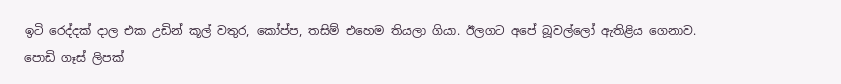ඉටි රෙද්දක් දාල එක උඩින් කූල් වතුර, කෝප්ප, තසිම් එහෙම තියලා ගියා. ඊලගට අපේ බූවල්ලෝ ඇතිළිය ගෙනාව. පොඩි ගෑස් ලිපක්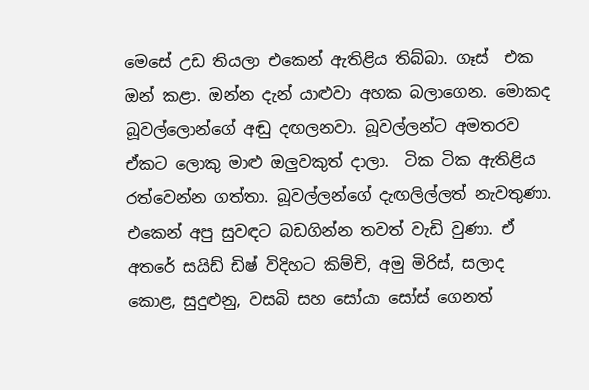මෙසේ උඩ තියලා එකෙන් ඇතිළිය තිබ්බා. ගෑස්  එක ඔන් කළා. ඔන්න දැන් යාළුවා අහක බලාගෙන. මොකද බූවල්ලොන්ගේ අඬු දඟලනවා. බූවල්ලන්ට අමතරව ඒකට ලොකු මාළු ඔලුවකුත් දාලා.  ටික ටික ඇතිළිය රත්වෙන්න ගත්තා. බූවල්ලන්ගේ දැඟලිල්ලත් නැවතුණා. එකෙන් අපු සුවඳට බඩගින්න තවත් වැඩි වුණා. ඒ අතරේ සයිඩ් ඩිෂ් විදිහට කිම්චි, අමු මිරිස්, සලාද කොළ, සුදුළුනු, වසබි සහ සෝයා සෝස් ගෙනත්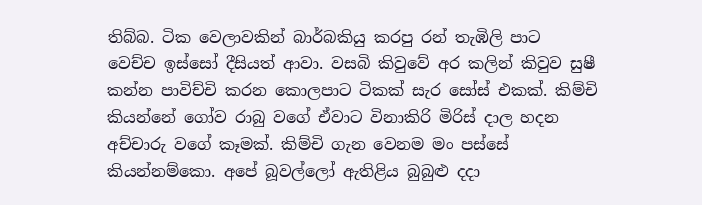තිබ්බ. ටික වෙලාවකින් බාර්බකියු කරපු රන් තැඹිලි පාට  වෙච්ච ඉස්සෝ දීසියත් ආවා. වසබි කිවුවේ අර කලින් කිවුව සුෂී කන්න පාවිච්චි කරන කොලපාට ටිකක් සැර සෝස් එකක්. කිම්චි කියන්නේ ගෝව රාබු වගේ ඒවාට විනාකිරි මිරිස් දාල හදන අච්චාරු වගේ කෑමක්. කිම්චි ගැන වෙනම මං පස්සේ කියන්නම්කො. අපේ බූවල්ලෝ ඇතිළිය බුබුළු දදා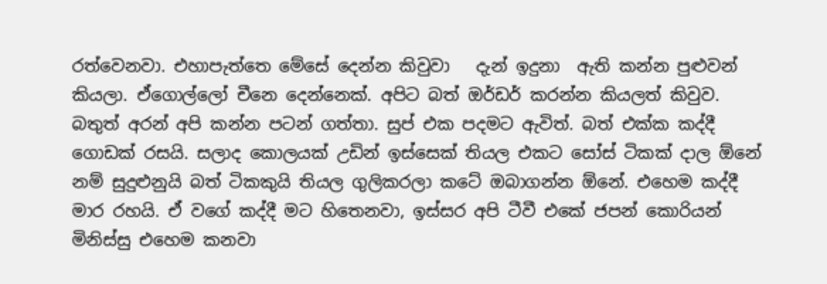රත්වෙනවා. එහාපැත්තෙ මේසේ දෙන්න කිවුවා   දැන් ඉදුනා  ඇති කන්න පුළුවන් කියලා. ඒගොල්ලෝ චීනෙ දෙන්නෙක්. අපිට බත් ඔර්ඩර් කරන්න කියලත් කිවුව. බතුත් අරන් අපි කන්න පටන් ගත්තා. සුප් එක පදමට ඇවිත්. බත් එක්ක කද්දී ගොඩක් රසයි. සලාද කොලයක් උඩින් ඉස්සෙක් තියල එකට සෝස් ටිකක් දාල ඕනේ නම් සුදුළුනුයි බත් ටිකකුයි තියල ගුලිකරලා කටේ ඔබාගන්න ඕනේ. එහෙම කද්දී මාර රහයි. ඒ වගේ කද්දී මට හිතෙනවා, ඉස්සර අපි ටීවී එකේ ජපන් කොරියන් මිනිස්සු එහෙම කනවා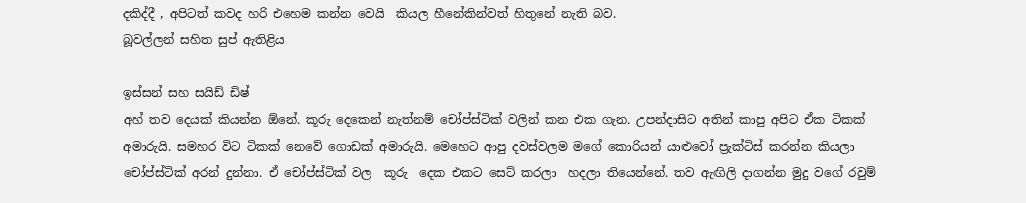දකිද්දී , අපිටත් කවද හරි එහෙම කන්න වෙයි  කියල හීනේකින්වත් හිතුනේ නැති බව.
බූවල්ලන් සහිත සුප් ඇතිළිය

ඉස්සන් සහ සයිඩ් ඩිෂ්
අහ් තව දෙයක් කියන්න ඕනේ. කූරු දෙකෙන් නැත්නම් චෝප්ස්ටික් වලින් කන එක ගැන. උපන්දාසිට අතින් කාපු අපිට ඒක ටිකක් අමාරුයි. සමහර විට ටිකක් නෙවේ ගොඩක් අමාරුයි. මෙහෙට ආපු දවස්වලම මගේ කොරියන් යාළුවෝ ප්‍රැක්ටිස් කරන්න කියලා චෝප්ස්ටික් අරන් දුන්නා. ඒ චෝප්ස්ටික් වල  කූරු  දෙක එකට සෙට් කරලා  හදලා තියෙන්නේ. තව ඇඟිලි දාගන්න මුදු වගේ රවුම්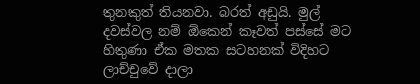තුනකුත් තියනවා. බරත් අඩුයි. මුල් දවස්වල නම් ඕකෙන් කෑවත් පස්සේ මට හිතුණා ඒක මතක සටහනක් විදිහට ලාච්චුවේ දාලා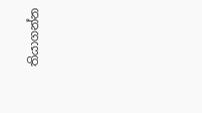තියාගන්න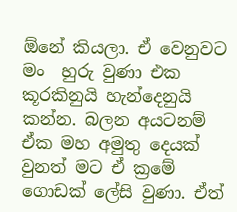ඕනේ කියලා. ඒ වෙනුවට මං  හුරු වුණා එක කූරකිනුයි හැන්දෙනුයි කන්න. බලන අයටනම් ඒක මහ අමුතු දෙයක් වුනත් මට ඒ ක්‍රමේ ගොඩක් ලේසි වුණා. ඒත්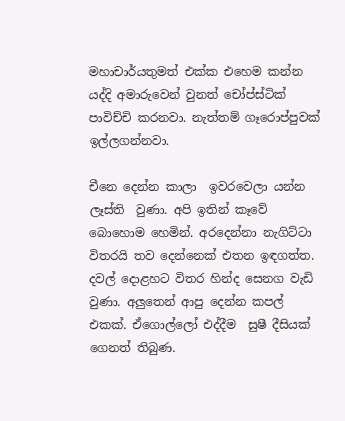මහාචාර්යතුමත් එක්ක එහෙම කන්න යද්දි අමාරුවෙන් වුනත් චෝප්ස්ටික් පාවිච්චි කරනවා. නැත්තම් ගෑරොප්පුවක්  ඉල්ලගන්නවා.

චීනෙ දෙන්න කාලා  ඉවරවෙලා යන්න ලෑස්ති  වුණා. අපි ඉතින් කෑවේ බොහොම හෙමින්. අරදෙන්නා නැගිට්ටා විතරයි තව දෙන්නෙක් එතන ඉඳගත්ත. දවල් දොළහට විතර හින්ද සෙනග වැඩි වුණා. අලුතෙන් ආපු දෙන්න කපල් එකක්. ඒගොල්ලෝ එද්දීම  සුෂී දීසියක් ගෙනත් තිබුණ.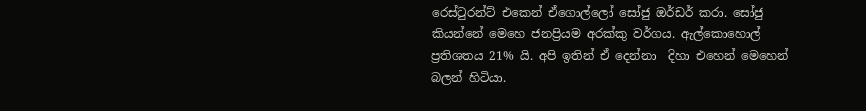රෙස්ටුරන්ට් එකෙන් ඒගොල්ලෝ සෝජු ඔර්ඩර් කරා. සෝජු කියන්නේ මෙහෙ ජනප්‍රියම අරක්කු වර්ගය. ඇල්කොහොල් ප්‍රතිශතය 21% යි. අපි ඉතින් ඒ දෙන්නා  දිහා එහෙන් මෙහෙන් බලන් හිටියා.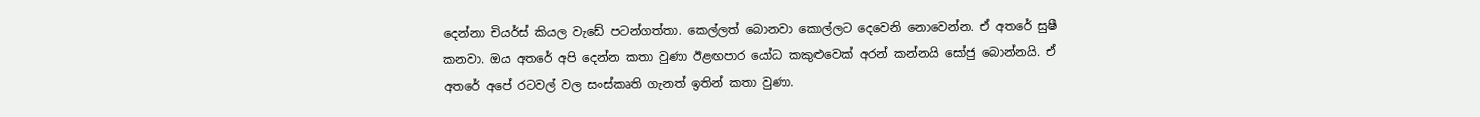දෙන්නා චියර්ස් කියල වැඩේ පටන්ගත්තා. කෙල්ලත් බොනවා කොල්ලට දෙවෙනි නොවෙන්න. ඒ අතරේ සුෂී කනවා. ඔය අතරේ අපි දෙන්න කතා වුණා ඊළඟපාර යෝධ කකුළුවෙක් අරන් කන්නයි සෝජු බොන්නයි. ඒ අතරේ අපේ රටවල් වල සංස්කෘති ගැනත් ඉතින් කතා වුණා.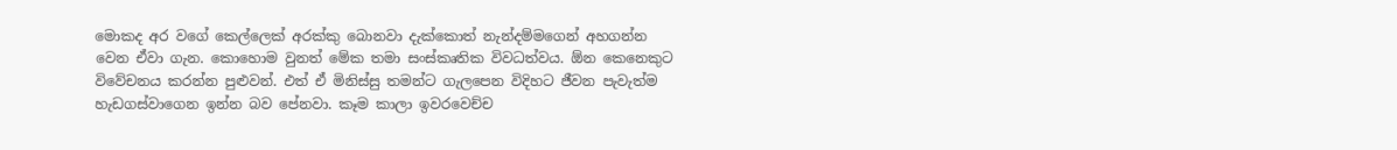මොකද අර වගේ කෙල්ලෙක් අරක්කු බොනවා දැක්කොත් නැන්දම්මගෙන් අහගන්න වෙන ඒවා ගැන. කොහොම වුනත් මේක තමා සංස්කෘතික විවධත්වය. ඕන කෙනෙකුට විවේචනය කරන්න පුළුවන්. එත් ඒ මිනිස්සු තමන්ට ගැලපෙන විදිහට ජීවන පැවැත්ම හැඩගස්වාගෙන ඉන්න බව පේනවා. කෑම කාලා ඉවරවෙච්ච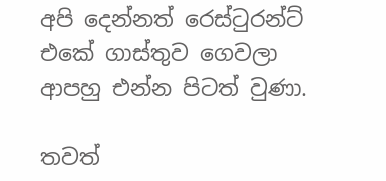අපි දෙන්නත් රෙස්ටුරන්ට් එකේ ගාස්තුව ගෙවලා ආපහු එන්න පිටත් වුණා.

තවත්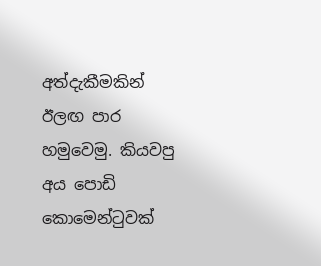අත්දැකීමකින් ඊලඟ පාර හමුවෙමු. කියවපු අය පොඩි කොමෙන්ටුවක්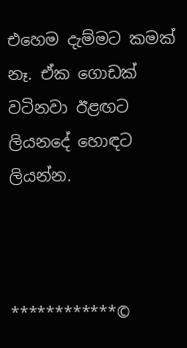එහෙම දැම්මට කමක් නෑ. ඒක ගොඩක් වටිනවා ඊළඟට ලියනදේ හොඳට ලියන්න.



************©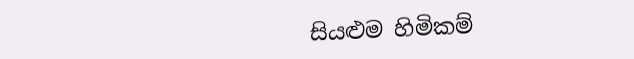සියළුම හිමිකම්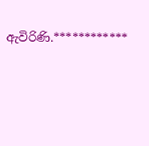ඇවිරිණි.************